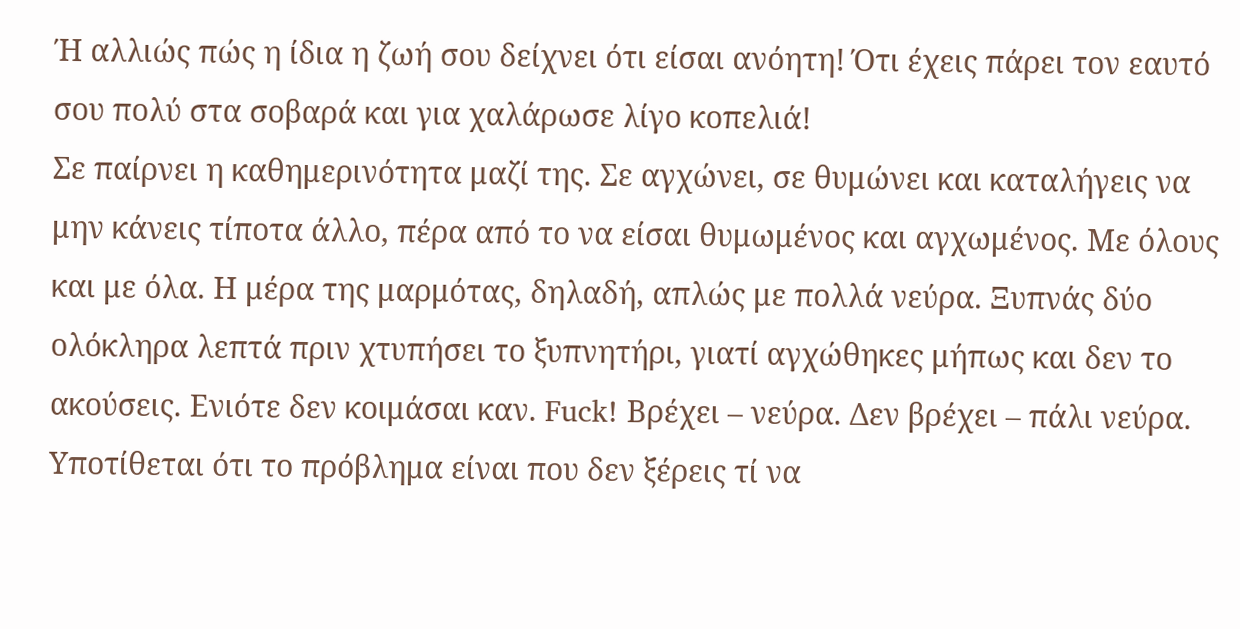Ή αλλιώς πώς η ίδια η ζωή σου δείχνει ότι είσαι ανόητη! Ότι έχεις πάρει τον εαυτό σου πολύ στα σοβαρά και για χαλάρωσε λίγο κοπελιά!
Σε παίρνει η καθημερινότητα μαζί της. Σε αγχώνει, σε θυμώνει και καταλήγεις να μην κάνεις τίποτα άλλο, πέρα από το να είσαι θυμωμένος και αγχωμένος. Με όλους και με όλα. Η μέρα της μαρμότας, δηλαδή, απλώς με πολλά νεύρα. Ξυπνάς δύο ολόκληρα λεπτά πριν χτυπήσει το ξυπνητήρι, γιατί αγχώθηκες μήπως και δεν το ακούσεις. Ενιότε δεν κοιμάσαι καν. Fuck! Βρέχει – νεύρα. Δεν βρέχει – πάλι νεύρα. Υποτίθεται ότι το πρόβλημα είναι που δεν ξέρεις τί να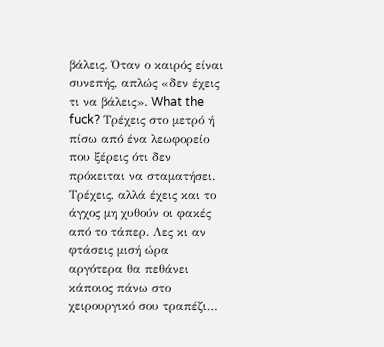βάλεις. Όταν ο καιρός είναι συνεπής, απλώς «δεν έχεις τι να βάλεις». What the fuck? Τρέχεις στο μετρό ή πίσω από ένα λεωφορείο που ξέρεις ότι δεν πρόκειται να σταματήσει. Τρέχεις, αλλά έχεις και το άγχος μη χυθούν οι φακές από το τάπερ. Λες κι αν φτάσεις μισή ώρα αργότερα θα πεθάνει κάποιος πάνω στο χειρουργικό σου τραπέζι…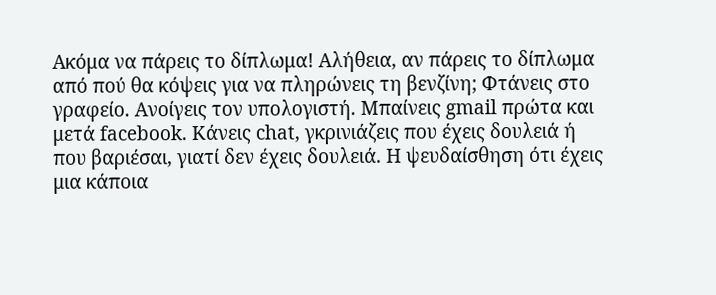Ακόμα να πάρεις το δίπλωμα! Αλήθεια, αν πάρεις το δίπλωμα από πού θα κόψεις για να πληρώνεις τη βενζίνη; Φτάνεις στο γραφείο. Ανοίγεις τον υπολογιστή. Μπαίνεις gmail πρώτα και μετά facebook. Κάνεις chat, γκρινιάζεις που έχεις δουλειά ή που βαριέσαι, γιατί δεν έχεις δουλειά. Η ψευδαίσθηση ότι έχεις μια κάποια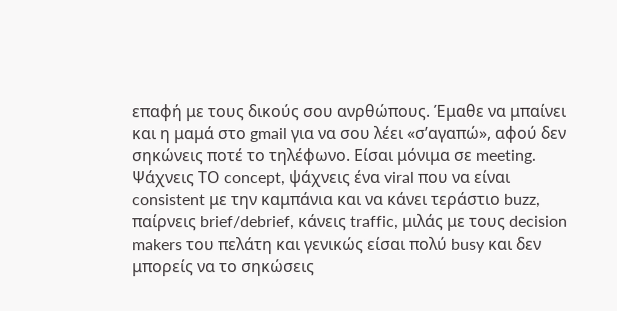επαφή με τους δικούς σου ανρθώπους. Έμαθε να μπαίνει και η μαμά στο gmail για να σου λέει «σ’αγαπώ», αφού δεν σηκώνεις ποτέ το τηλέφωνο. Είσαι μόνιμα σε meeting. Ψάχνεις ΤΟ concept, ψάχνεις ένα viral που να είναι consistent με την καμπάνια και να κάνει τεράστιο buzz, παίρνεις brief/debrief, κάνεις traffic, μιλάς με τους decision makers του πελάτη και γενικώς είσαι πολύ busy και δεν μπορείς να το σηκώσεις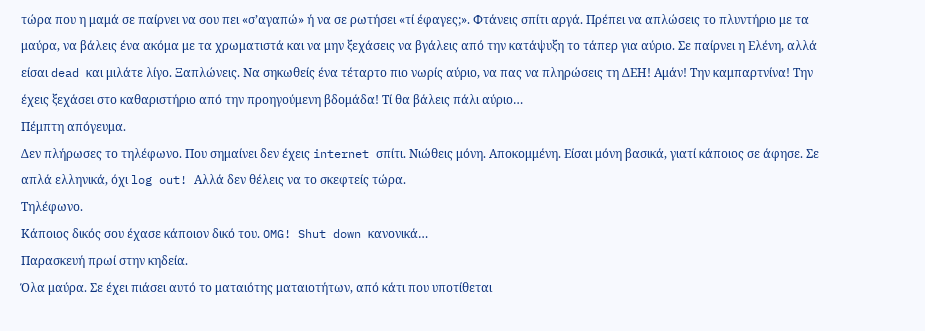τώρα που η μαμά σε παίρνει να σου πει «σ’αγαπώ» ή να σε ρωτήσει «τί έφαγες;». Φτάνεις σπίτι αργά. Πρέπει να απλώσεις το πλυντήριο με τα μαύρα, να βάλεις ένα ακόμα με τα χρωματιστά και να μην ξεχάσεις να βγάλεις από την κατάψυξη το τάπερ για αύριο. Σε παίρνει η Ελένη, αλλά είσαι dead και μιλάτε λίγο. Ξαπλώνεις. Να σηκωθείς ένα τέταρτο πιο νωρίς αύριο, να πας να πληρώσεις τη ΔΕΗ! Αμάν! Την καμπαρτνίνα! Την έχεις ξεχάσει στο καθαριστήριο από την προηγούμενη βδομάδα! Τί θα βάλεις πάλι αύριο…
Πέμπτη απόγευμα.
Δεν πλήρωσες το τηλέφωνο. Που σημαίνει δεν έχεις internet σπίτι. Νιώθεις μόνη. Αποκομμένη. Είσαι μόνη βασικά, γιατί κάποιος σε άφησε. Σε απλά ελληνικά, όχι log out! Αλλά δεν θέλεις να το σκεφτείς τώρα.
Τηλέφωνο.
Κάποιος δικός σου έχασε κάποιον δικό του. OMG! Shut down κανονικά…
Παρασκευή πρωί στην κηδεία.
Όλα μαύρα. Σε έχει πιάσει αυτό το ματαιότης ματαιοτήτων, από κάτι που υποτίθεται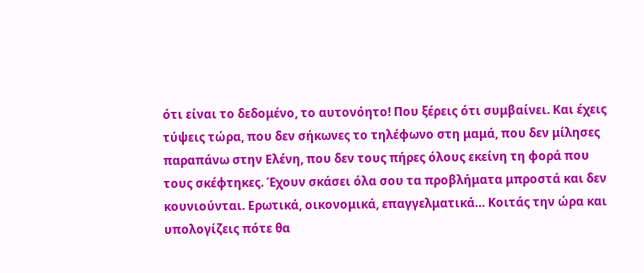ότι είναι το δεδομένο, το αυτονόητο! Που ξέρεις ότι συμβαίνει. Και έχεις τύψεις τώρα, που δεν σήκωνες το τηλέφωνο στη μαμά, που δεν μίλησες παραπάνω στην Ελένη, που δεν τους πήρες όλους εκείνη τη φορά που τους σκέφτηκες. Έχουν σκάσει όλα σου τα προβλήματα μπροστά και δεν κουνιούνται. Ερωτικά, οικονομικά, επαγγελματικά… Κοιτάς την ώρα και υπολογίζεις πότε θα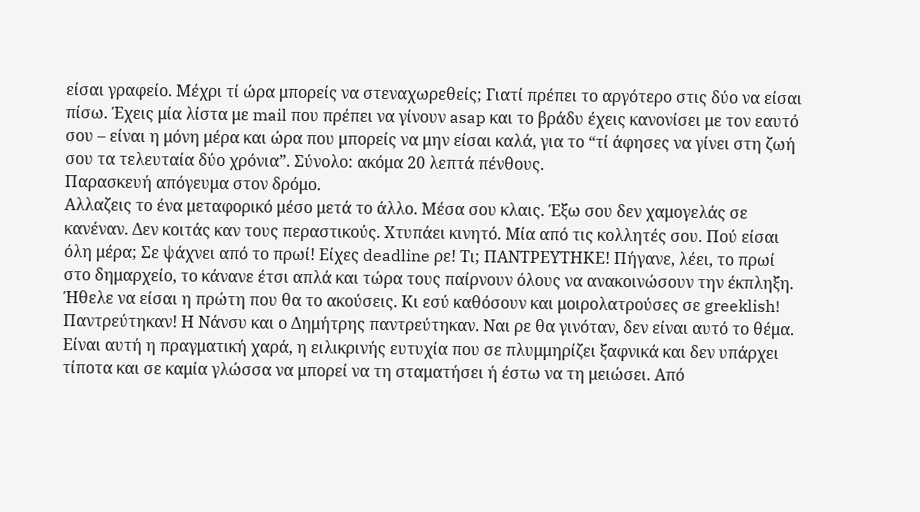είσαι γραφείο. Μέχρι τί ώρα μπορείς να στεναχωρεθείς; Γιατί πρέπει το αργότερο στις δύο να είσαι πίσω. Έχεις μία λίστα με mail που πρέπει να γίνουν asap και το βράδυ έχεις κανονίσει με τον εαυτό σου – είναι η μόνη μέρα και ώρα που μπορείς να μην είσαι καλά, για το “τί άφησες να γίνει στη ζωή σου τα τελευταία δύο χρόνια”. Σύνολο: ακόμα 20 λεπτά πένθους.
Παρασκευή απόγευμα στον δρόμο.
Αλλαζεις το ένα μεταφορικό μέσο μετά το άλλο. Μέσα σου κλαις. Έξω σου δεν χαμογελάς σε κανέναν. Δεν κοιτάς καν τους περαστικούς. Χτυπάει κινητό. Μία από τις κολλητές σου. Πού είσαι όλη μέρα; Σε ψάχνει από το πρωί! Είχες deadline ρε! Τι; ΠΑΝΤΡΕΥΤΗΚΕ! Πήγανε, λέει, το πρωί στο δημαρχείο, το κάνανε έτσι απλά και τώρα τους παίρνουν όλους να ανακοινώσουν την έκπληξη. Ήθελε να είσαι η πρώτη που θα το ακούσεις. Κι εσύ καθόσουν και μοιρολατρούσες σε greeklish!
Παντρεύτηκαν! Η Νάνσυ και ο Δημήτρης παντρεύτηκαν. Ναι ρε θα γινόταν, δεν είναι αυτό το θέμα. Είναι αυτή η πραγματική χαρά, η ειλικρινής ευτυχία που σε πλυμμηρίζει ξαφνικά και δεν υπάρχει τίποτα και σε καμία γλώσσα να μπορεί να τη σταματήσει ή έστω να τη μειώσει. Από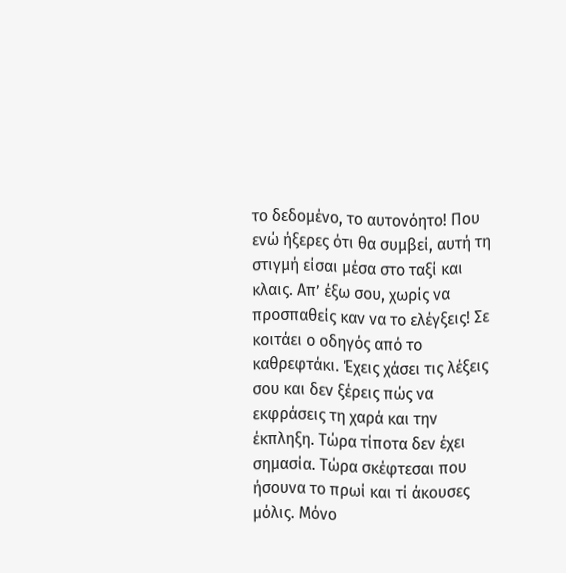το δεδομένο, το αυτονόητο! Που ενώ ήξερες ότι θα συμβεί, αυτή τη στιγμή είσαι μέσα στο ταξί και κλαις. Απ’ έξω σου, χωρίς να προσπαθείς καν να το ελέγξεις! Σε κοιτάει ο οδηγός από το καθρεφτάκι. Έχεις χάσει τις λέξεις σου και δεν ξέρεις πώς να εκφράσεις τη χαρά και την έκπληξη. Τώρα τίποτα δεν έχει σημασία. Τώρα σκέφτεσαι που ήσουνα το πρωί και τί άκουσες μόλις. Μόνο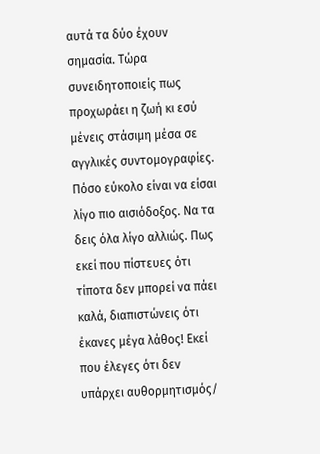αυτά τα δύο έχουν σημασία. Τώρα συνειδητοποιείς πως προχωράει η ζωή κι εσύ μένεις στάσιμη μέσα σε αγγλικές συντομογραφίες. Πόσο εύκολο είναι να είσαι λίγο πιο αισιόδοξος. Να τα δεις όλα λίγο αλλιώς. Πως εκεί που πίστευες ότι τίποτα δεν μπορεί να πάει καλά, διαπιστώνεις ότι έκανες μέγα λάθος! Εκεί που έλεγες ότι δεν υπάρχει αυθορμητισμός/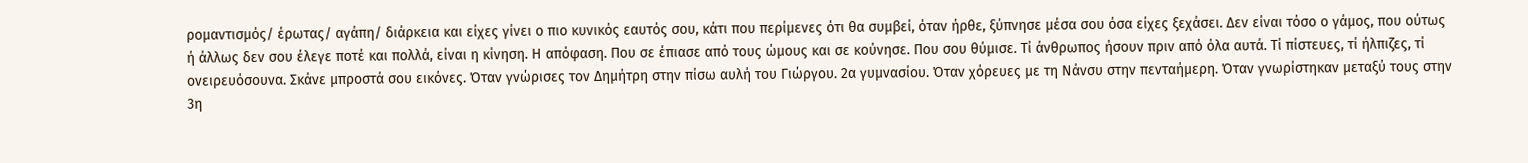ρομαντισμός/ έρωτας/ αγάπη/ διάρκεια και είχες γίνει ο πιο κυνικός εαυτός σου, κάτι που περίμενες ότι θα συμβεί, όταν ήρθε, ξύπνησε μέσα σου όσα είχες ξεχάσει. Δεν είναι τόσο ο γάμος, που ούτως ή άλλως δεν σου έλεγε ποτέ και πολλά, είναι η κίνηση. Η απόφαση. Που σε έπιασε από τους ώμους και σε κούνησε. Που σου θύμισε. Τί άνθρωπος ήσουν πριν από όλα αυτά. Τί πίστευες, τί ήλπιζες, τί ονειρευόσουνα. Σκάνε μπροστά σου εικόνες. Όταν γνώρισες τον Δημήτρη στην πίσω αυλή του Γιώργου. 2α γυμνασίου. Όταν χόρευες με τη Νάνσυ στην πενταήμερη. Όταν γνωρίστηκαν μεταξύ τους στην 3η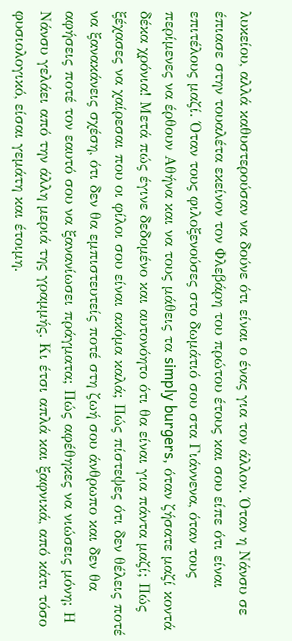λυκείου, αλλά καθυστερούσαν να δούνε ότι είναι ο ένας για τον άλλον. Όταν η Νάνσυ σε έπιασε στην τουαλέτα εκείνον τον Φλεβάρη του πρώτου έτους και σου είπε ότι είναι επιτέλους μαζί. Όταν τους φιλοξενούσες στο δωμάτιό σου στα Γιάννενα, όταν τους περίμενες να έρθουν Αθήνα και να τους μάθεις τα simply burgers, όταν ζήσατε μαζί κοντά δέκα χρόνια! Μετά πώς έγινε δεδομένο και αυτονόητο ότι θα είναι για πάντα μαζί; Πώς ξέχασες να χαίρεσαι που οι φίλοι σου είναι ακόμα καλά; Πώς πίστεψες ότι δεν θέλεις ποτέ να ξανακάνεις σχέση, ότι δεν θα εμπιστευτείς ποτέ στη ζωή σου άνθρωπο και δεν θα αφήσεις ποτέ τον εαυτό σου να ξανανίωσει πράγματα; Πώς αφέθηκες να νιώσεις μόνη; Η Νάνσυ γελάει από την άλλη μεριά της γραμμής. Κι έτσι απλά και ξαφνικά, από κάτι τόσο φυσιολογικό, είσαι γεμάτη και έτοιμη.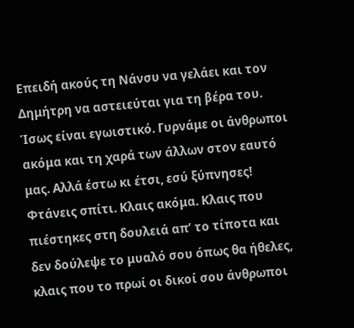Επειδή ακούς τη Νάνσυ να γελάει και τον Δημήτρη να αστειεύται για τη βέρα του. Ίσως είναι εγωιστικό. Γυρνάμε οι άνθρωποι ακόμα και τη χαρά των άλλων στον εαυτό μας. Αλλά έστω κι έτσι, εσύ ξύπνησες!
Φτάνεις σπίτι. Κλαις ακόμα. Κλαις που πιέστηκες στη δουλειά απ’ το τίποτα και δεν δούλεψε το μυαλό σου όπως θα ήθελες, κλαις που το πρωί οι δικοί σου άνθρωποι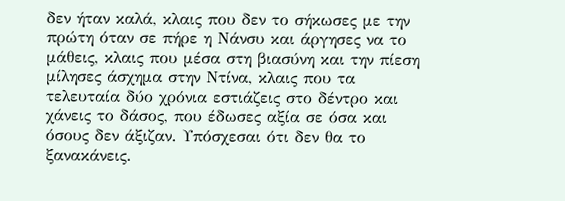δεν ήταν καλά, κλαις που δεν το σήκωσες με την πρώτη όταν σε πήρε η Νάνσυ και άργησες να το μάθεις, κλαις που μέσα στη βιασύνη και την πίεση μίλησες άσχημα στην Ντίνα, κλαις που τα τελευταία δύο χρόνια εστιάζεις στο δέντρο και χάνεις το δάσος, που έδωσες αξία σε όσα και όσους δεν άξιζαν. Υπόσχεσαι ότι δεν θα το ξανακάνεις.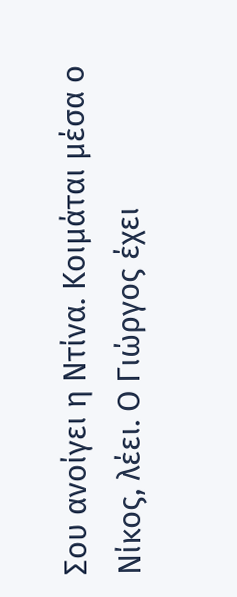Σου ανοίγει η Ντίνα. Κοιμάται μέσα ο Νίκος, λέει. Ο Γιώργος έχει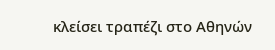κλείσει τραπέζι στο Αθηνών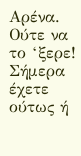Αρένα. Ούτε να το ‘ξερε! Σήμερα έχετε ούτως ή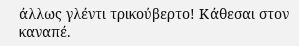άλλως γλέντι τρικούβερτο! Κάθεσαι στον καναπέ.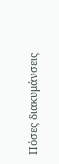Πόσες διακυμάνσεις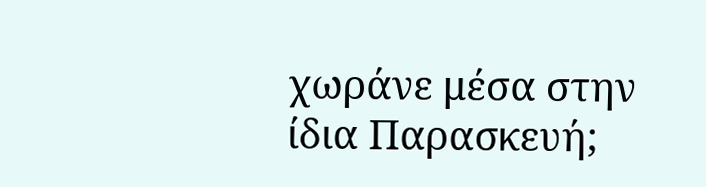χωράνε μέσα στην ίδια Παρασκευή;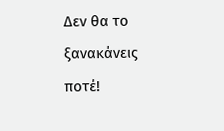Δεν θα το ξανακάνεις ποτέ!